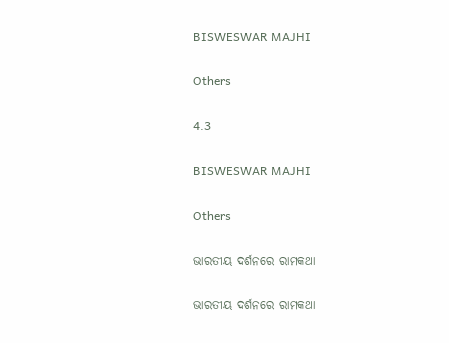BISWESWAR MAJHI

Others

4.3

BISWESWAR MAJHI

Others

ଭାରତୀୟ ଦର୍ଶନରେ ରାମକଥା

ଭାରତୀୟ ଦର୍ଶନରେ ରାମକଥା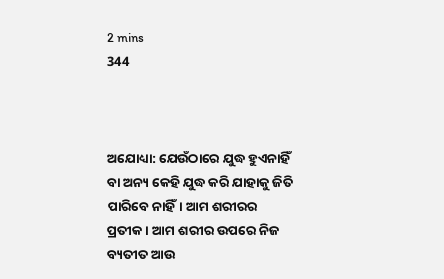2 mins
344



ଅଯୋଧ୍ୟା: ଯେଉଁଠାରେ ଯୁଦ୍ଧ ହୁଏନାହିଁ ବା ଅନ୍ୟ କେହି ଯୁଦ୍ଧ କରି ଯାହାକୁ ଜିତି ପାରିବେ ନାହିଁ। ଆମ ଶରୀରର ପ୍ରତୀକ । ଆମ ଶରୀର ଉପରେ ନିଜ ବ୍ୟତୀତ ଆଉ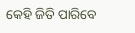କେହି ଜିତି ପାରିବେ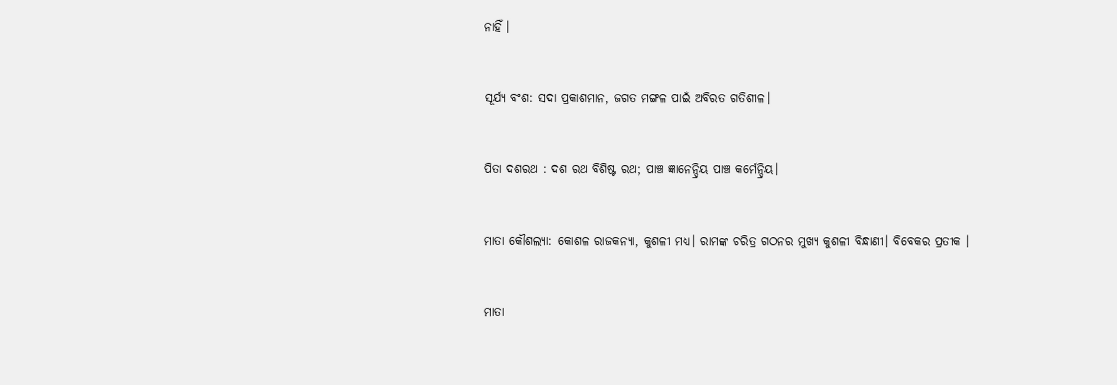ନାହିଁ ।


ସୂର୍ଯ୍ୟ ବଂଶ: ସଦା ପ୍ରକାଶମାନ, ଜଗତ ମଙ୍ଗଳ ପାଇଁ ଅବିରତ ଗତିଶୀଳ।


ପିତା ଦଶରଥ : ଦଶ ରଥ ବିଶିଷ୍ଟ ରଥ; ପାଞ୍ଚ ଜ୍ଞାନେନ୍ଦ୍ରିୟ ପାଞ୍ଚ କର୍ମେନ୍ଦ୍ରିୟ।


ମାତା କୌଶଲ୍ଯା: କୋଶଳ ରାଜକନ୍ୟା, କୁଶଳୀ ମଧ୍ୟ। ରାମଙ୍କ ଚରିତ୍ର ଗଠନର ମୁଖ୍ୟ କୁଶଳୀ ବିନ୍ଧାଣୀ। ବିବେକର ପ୍ରତୀକ ।


ମାତା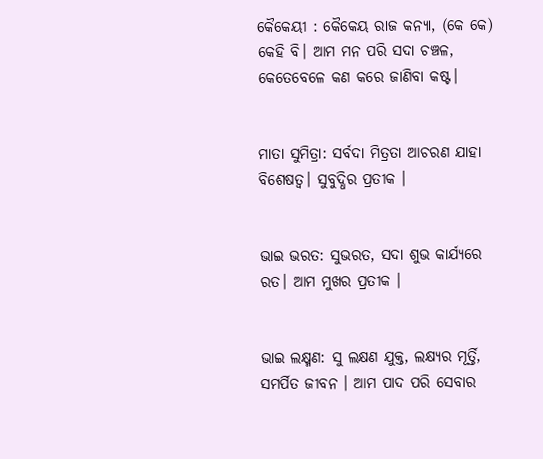କୈକେୟୀ : କୈକେୟ ରାଜ କନ୍ୟା, (କେ କେ) କେହି ବି। ଆମ ମନ ପରି ସଦା ଚଞ୍ଚଳ, କେତେବେଳେ କଣ କରେ ଜାଣିବା କଷ୍ଟ।


ମାତା ସୁମିତ୍ରା: ସର୍ବଦା ମିତ୍ରତା ଆଚରଣ ଯାହା ବିଶେଷତ୍ୱ। ସୁବୁଦ୍ଧିର ପ୍ରତୀକ ।


ଭାଇ ଭରତ: ସୁଭରତ, ସଦା ଶୁଭ କାର୍ଯ୍ୟରେ ରତ। ଆମ ମୁଖର ପ୍ରତୀକ ।


ଭାଇ ଲକ୍ଷ୍ମଣ: ସୁ ଲକ୍ଷଣ ଯୁକ୍ତ, ଲକ୍ଷ୍ୟର ମୂର୍ତ୍ତି, ସମର୍ପିତ ଜୀବନ । ଆମ ପାଦ ପରି ସେବାର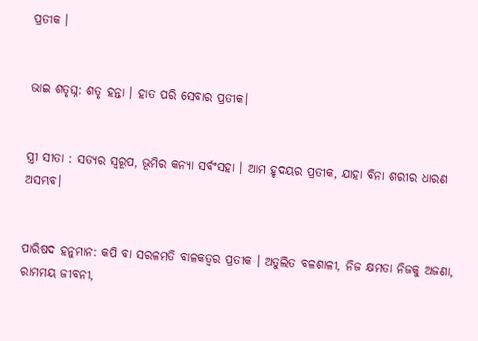ପ୍ରତୀକ ।


ଭାଇ ଶତୃଘ୍ନ: ଶତୃ ହନ୍ତା । ହାତ ପରି ସେବାର ପ୍ରତୀକ।


ସ୍ତ୍ରୀ ସୀତା : ସତ୍ୟର ସ୍ୱରୂପ, ଭୂମିର କନ୍ୟା ସର୍ବଂସହା । ଆମ ହୃଦୟର ପ୍ରତୀକ, ଯାହା ବିନା ଶରୀର ଧାରଣ ଅସମ୍ଭବ।


ପାରିଷଦ ହନୁମାନ: କପି ବା ସରଳମତି ବାଳକତ୍ୱର ପ୍ରତୀକ । ଅତୁଲିତ ବଳଶାଳୀ, ନିଜ କ୍ଷମତା ନିଜକୁ ଅଜଣା, ରାମମୟ ଜୀବନୀ,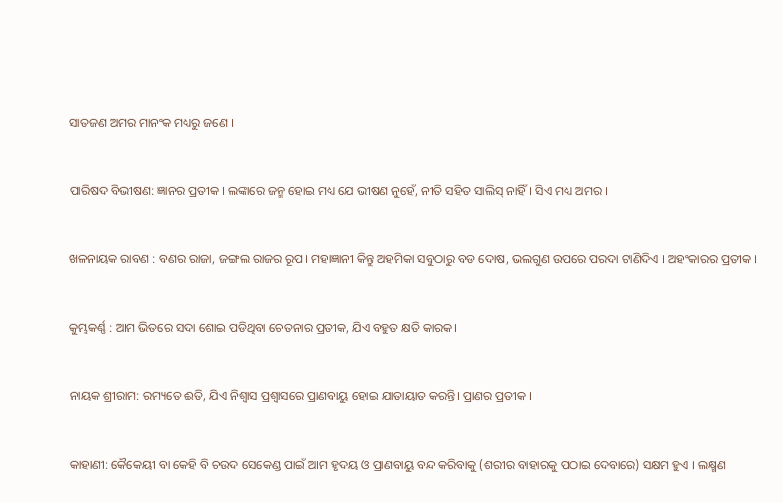ସାତଜଣ ଅମର ମାନଂକ ମଧ୍ୟରୁ ଜଣେ ।


ପାରିଷଦ ବିଭୀଷଣ: ଜ୍ଞାନର ପ୍ରତୀକ । ଲଙ୍କାରେ ଜନ୍ମ ହୋଇ ମଧ୍ୟ ଯେ ଭୀଷଣ ନୁହେଁ, ନୀତି ସହିତ ସାଲିସ୍ ନାହିଁ। ସିଏ ମଧ୍ୟ ଅମର ।


ଖଳନାୟକ ରାବଣ : ବଣର ରାଜା, ଜଙ୍ଗଲ ରାଜର ରୂପ। ମହାଜ୍ଞାନୀ କିନ୍ତୁ ଅହମିକା ସବୁଠାରୁ ବଡ ଦୋଷ, ଭଲଗୁଣ ଉପରେ ପରଦା ଟାଣିଦିଏ । ଅହଂକାରର ପ୍ରତୀକ ।


କୁମ୍ଭକର୍ଣ୍ଣ : ଆମ ଭିତରେ ସଦା ଶୋଇ ପଡିଥିବା ଚେତନାର ପ୍ରତୀକ, ଯିଏ ବହୁତ କ୍ଷତି କାରକ।


ନାୟକ ଶ୍ରୀରାମ: ରମ୍ୟତେ ଈତି, ଯିଏ ନିଶ୍ୱାସ ପ୍ରଶ୍ୱାସରେ ପ୍ରାଣବାୟୁ ହୋଇ ଯାତାୟାତ କରନ୍ତି। ପ୍ରାଣର ପ୍ରତୀକ ।


କାହାଣୀ: କୈକେୟୀ ବା କେହି ବି ଚଉଦ ସେକେଣ୍ଡ ପାଇଁ ଆମ ହୃଦୟ ଓ ପ୍ରାଣବାୟୁ ବନ୍ଦ କରିବାକୁ (ଶରୀର ବାହାରକୁ ପଠାଇ ଦେବାରେ) ସକ୍ଷମ ହୁଏ । ଲକ୍ଷ୍ମଣ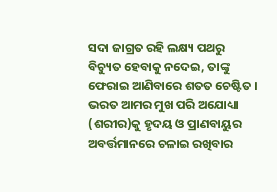ସଦା ଜାଗ୍ରତ ରହି ଲକ୍ଷ୍ୟ ପଥରୁ ବିଚ୍ୟୁତ ହେବାକୁ ନଦେଇ, ତାଙ୍କୁ ଫେରାଇ ଆଣିବାରେ ଶତତ ଚେଷ୍ଟିତ । ଭରତ ଆମର ମୁଖ ପରି ଅଯୋଧ୍ୟା (ଶରୀର)କୁ ହୃଦୟ ଓ ପ୍ରାଣବାୟୁର ଅବର୍ତ୍ତମାନରେ ଚଳାଇ ରଖିବାର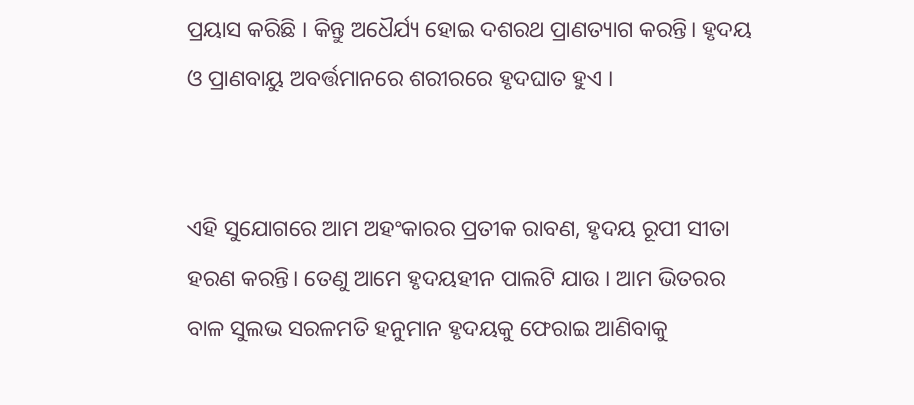ପ୍ରୟାସ କରିଛି । କିନ୍ତୁ ଅଧୈର୍ଯ୍ୟ ହୋଇ ଦଶରଥ ପ୍ରାଣତ୍ୟାଗ କରନ୍ତି। ହୃଦୟ ଓ ପ୍ରାଣବାୟୁ ଅବର୍ତ୍ତମାନରେ ଶରୀରରେ ହୃଦଘାତ ହୁଏ ।


ଏହି ସୁଯୋଗରେ ଆମ ଅହଂକାରର ପ୍ରତୀକ ରାବଣ, ହୃଦୟ ରୂପୀ ସୀତା ହରଣ କରନ୍ତି। ତେଣୁ ଆମେ ହୃଦୟହୀନ ପାଲଟି ଯାଉ । ଆମ ଭିତରର ବାଳ ସୁଲଭ ସରଳମତି ହନୁମାନ ହୃଦୟକୁ ଫେରାଇ ଆଣିବାକୁ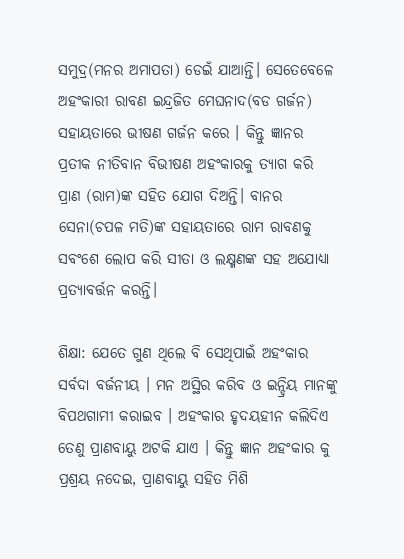ସମୁଦ୍ର(ମନର ଅମାପତା) ଡେଇଁ ଯାଆନ୍ତି। ସେତେବେଳେ ଅହଂକାରୀ ରାବଣ ଇନ୍ଦ୍ରଜିତ ମେଘନାଦ(ବଡ ଗର୍ଜନ) ସହାୟତାରେ ଭୀଷଣ ଗର୍ଜନ କରେ । କିନ୍ତୁ ଜ୍ଞାନର ପ୍ରତୀକ ନୀତିବାନ ବିଭୀଷଣ ଅହଂକାରକୁ ତ୍ୟାଗ କରି ପ୍ରାଣ (ରାମ)ଙ୍କ ସହିତ ଯୋଗ ଦିଅନ୍ତି। ବାନର ସେନା(ଚପଳ ମତି)ଙ୍କ ସହାୟତାରେ ରାମ ରାବଣକୁ ସବଂଶେ ଲୋପ କରି ସୀତା ଓ ଲକ୍ଷ୍ମଣଙ୍କ ସହ ଅଯୋଧ୍ୟା ପ୍ରତ୍ୟାବର୍ତ୍ତନ କରନ୍ତି।

ଶିକ୍ଷା: ଯେତେ ଗୁଣ ଥିଲେ ବି ସେଥିପାଇଁ ଅହଂକାର ସର୍ବଦା ବର୍ଜନୀୟ । ମନ ଅସ୍ଥିର କରିବ ଓ ଇନ୍ଦ୍ରିୟ ମାନଙ୍କୁ ବିପଥଗାମୀ କରାଇବ । ଅହଂକାର ହୃଦୟହୀନ କଲିଦିଏ ତେଣୁ ପ୍ରାଣବାୟୁ ଅଟକି ଯାଏ । କିନ୍ତୁ ଜ୍ଞାନ ଅହଂକାର କୁ ପ୍ରଶ୍ରୟ ନଦେଇ, ପ୍ରାଣବାୟୁ ସହିତ ମିଶି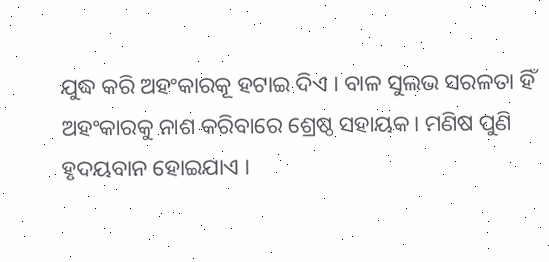ଯୁଦ୍ଧ କରି ଅହଂକାରକୂ ହଟାଇ ଦିଏ । ବାଳ ସୁଲଭ ସରଳତା ହିଁ ଅହଂକାରକୁ ନାଶ କରିବାରେ ଶ୍ରେଷ୍ଠ ସହାୟକ। ମଣିଷ ପୁଣି ହୃଦୟବାନ ହୋଇଯାଏ ।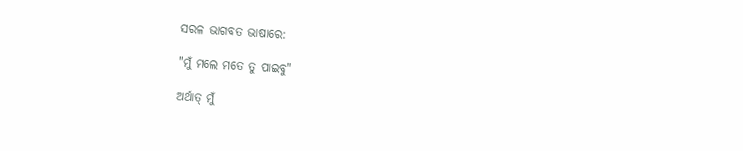ସରଳ ଭାଗବତ ଭାଷାରେ:

"ମୁଁ ମଲେ ମତେ ତୁ ପାଇବୁ"

ଅର୍ଥାତ୍ ମୁଁ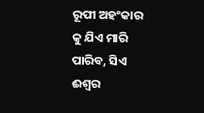ରୂପୀ ଅହଂକାର କୁ ଯିଏ ମାରି ପାରିବ, ସିଏ ଈଶ୍ବର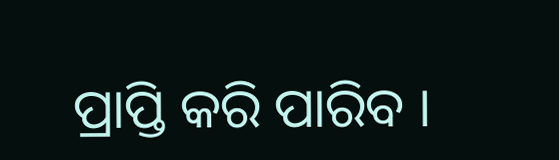ପ୍ରାପ୍ତି କରି ପାରିବ ।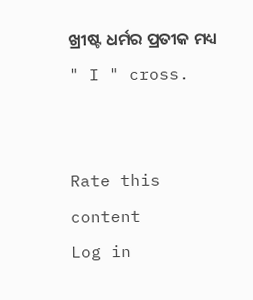ଖ୍ରୀଷ୍ଟ ଧର୍ମର ପ୍ରତୀକ ମଧ୍ୟ " I " cross.


Rate this content
Log in